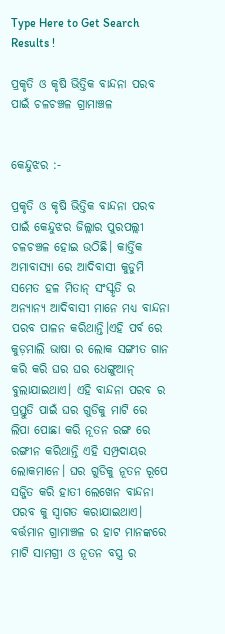Type Here to Get Search Results !

ପ୍ରକୃତି ଓ କୃଷି ଭିତ୍ତିକ ବାନ୍ଦନା ପରବ ପାଇଁ ଚଳଚଞ୍ଚଳ ଗ୍ରାମାଞ୍ଚଳ


କେନ୍ଦୁଝର :-

ପ୍ରକୃତି ଓ କୃଷି ଭିତ୍ତିକ ବାନ୍ଦନା ପରବ ପାଇଁ କେନ୍ଦୁଝର ଜିଲ୍ଲାର ପୁରପଲ୍ଲୀ ଚଳଚଞ୍ଚଳ ହୋଇ ଉଠିଛି। କାର୍ତ୍ତିକ ଅମାବାସ୍ୟା ରେ ଆଦିବାସୀ କୁଡୁମି ସମେତ ହଳ ମିତାନ୍ ସଂସ୍କୃତି ର ଅନ୍ୟାନ୍ୟ ଆଦିବାସୀ ମାନେ ମଧ୍ୟ ବାନ୍ଦନା ପରବ ପାଳନ କରିଥାନ୍ତି।ଏହି ପର୍ବ ରେ କୁଡ଼ମାଲି ଭାଷା ର ଲୋକ ସଙ୍ଗୀତ ଗାନ କରି କରି ଘର ଘର ଧେଙ୍ଗୁଆନ୍ ବୁଲାଯାଇଥାଏ। ଏହି ବାନ୍ଦନା ପରବ ର ପ୍ରସ୍ତୁତି ପାଇଁ ଘର ଗୁଡିକୁ ମାଟି ରେ ଲିପା ପୋଛା କରି ନୂତନ ରଙ୍ଗ ରେ ରଙ୍ଗୀନ କରିଥାନ୍ତି ଏହି ସମ୍ପ୍ରଦାୟର ଲୋକମାନେ। ଘର ଗୁଡିକୁ ନୂତନ ରୂପେ ସଜ୍ଜିତ କରି ହାତୀ ଲେଖେନ ବାନ୍ଦନା ପରବ କୁ ସ୍ୱାଗତ କରାଯାଇଥାଏ। ବର୍ତ୍ତମାନ ଗ୍ରାମାଞ୍ଚଳ ର ହାଟ ମାନଙ୍କରେ ମାଟି ସାମଗ୍ରୀ ଓ ନୂତନ ବସ୍ତ୍ର ର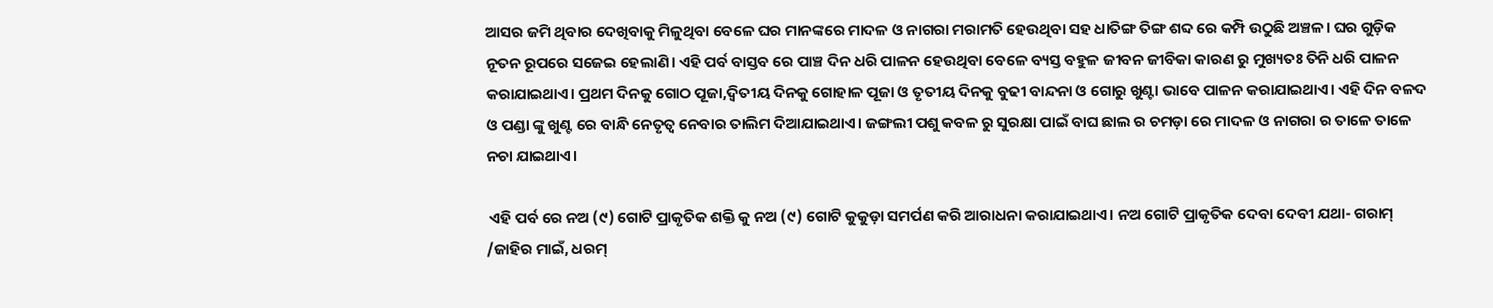ଆସର ଜମି ଥିବାର ଦେଖିବାକୁ ମିଳୁଥିବା ବେଳେ ଘର ମାନଙ୍କରେ ମାଦଳ ଓ ନାଗରା ମରାମତି ହେଉଥିବା ସହ ଧାତିଙ୍ଗ ତିଙ୍ଗ ଶବ୍ଦ ରେ କମ୍ପି ଉଠୁଛି ଅଞ୍ଚଳ। ଘର ଗୁଡ଼ିକ ନୂତନ ରୂପରେ ସଜେଇ ହେଲାଣି। ଏହି ପର୍ବ ବାସ୍ତବ ରେ ପାଞ୍ଚ ଦିନ ଧରି ପାଳନ ହେଉଥିବା ବେଳେ ବ୍ୟସ୍ତ ବହୁଳ ଜୀବନ ଜୀବିକା କାରଣ ରୁ ମୁଖ୍ୟତଃ ତିନି ଧରି ପାଳନ କରାଯାଇଥାଏ। ପ୍ରଥମ ଦିନକୁ ଗୋଠ ପୂଜା,ଦ୍ୱିତୀୟ ଦିନକୁ ଗୋହାଳ ପୂଜା ଓ ତୃତୀୟ ଦିନକୁ ବୁଢୀ ବାନ୍ଦନା ଓ ଗୋରୁ ଖୁଣ୍ଟା ଭାବେ ପାଳନ କରାଯାଇଥାଏ। ଏହି ଦିନ ବଳଦ ଓ ପଣ୍ଡା ଙ୍କୁ ଖୁଣ୍ଟ ରେ ବାନ୍ଧି ନେତୃତ୍ୱ ନେବାର ତାଲିମ ଦିଆଯାଇଥାଏ। ଜଙ୍ଗଲୀ ପଶୁ କବଳ ରୁ ସୁରକ୍ଷା ପାଇଁ ବାଘ ଛାଲ ର ଚମଡ଼ା ରେ ମାଦଳ ଓ ନାଗରା ର ତାଳେ ତାଳେ ନଚା ଯାଇଥାଏ।

 ଏହି ପର୍ବ ରେ ନଅ (୯) ଗୋଟି ପ୍ରାକୃତିକ ଶକ୍ତି କୁ ନଅ (୯) ଗୋଟି କୁକୁଡ଼ା ସମର୍ପଣ କରି ଆରାଧନା କରାଯାଇଥାଏ। ନଅ ଗୋଟି ପ୍ରାକୃତିକ ଦେବା ଦେବୀ ଯଥା- ଗରାମ୍ /ଜାହିର ମାଇଁ, ଧରମ୍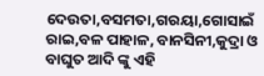ଦେଉତା,ବସମତା,ଗରୟା,ଗୋସାଇଁ ରାଇ,ବଳ ପାହାଳ, ବାନସିନୀ,କୁଦ୍ରା ଓ ବାଘୁତ ଆଦି ଙ୍କୁ ଏହି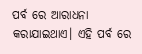ପର୍ବ ରେ ଆରାଧନା କରାଯାଇଥାଏ। ଏହି ପର୍ବ ରେ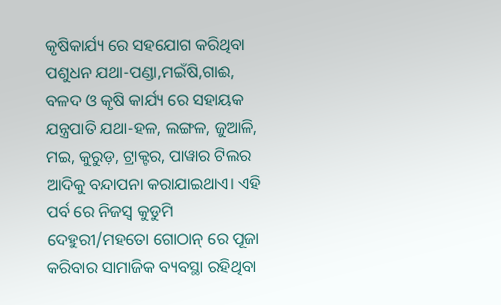କୃଷିକାର୍ଯ୍ୟ ରେ ସହଯୋଗ କରିଥିବା ପଶୁଧନ ଯଥା-ପଣ୍ଡା,ମଇଁଷି,ଗାଈ, ବଳଦ ଓ କୃଷି କାର୍ଯ୍ୟ ରେ ସହାୟକ ଯନ୍ତ୍ରପାତି ଯଥା-ହଳ, ଲଙ୍ଗଳ, ଜୁଆଳି, ମଇ, କୁରୁଡ଼, ଟ୍ରାକ୍ଟର, ପାୱାର ଟିଲର ଆଦିକୁ ବନ୍ଦାପନା କରାଯାଇଥାଏ। ଏହି ପର୍ବ ରେ ନିଜସ୍ୱ କୁଡୁମି ଦେହୁରୀ/ମହତୋ ଗୋଠାନ୍ ରେ ପୂଜା କରିବାର ସାମାଜିକ ବ୍ୟବସ୍ଥା ରହିଥିବା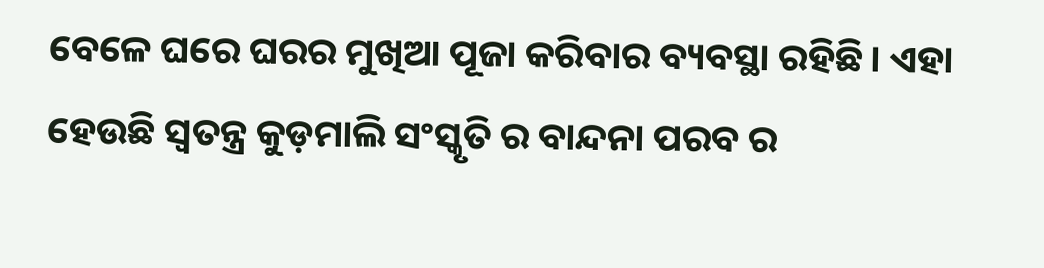ବେଳେ ଘରେ ଘରର ମୁଖିଆ ପୂଜା କରିବାର ବ୍ୟବସ୍ଥା ରହିଛି। ଏହା ହେଉଛି ସ୍ୱତନ୍ତ୍ର କୁଡ଼ମାଲି ସଂସ୍କୃତି ର ବାନ୍ଦନା ପରବ ର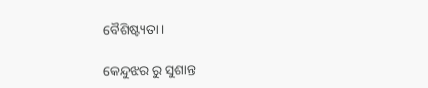ବୈଶିଷ୍ଟ୍ୟତା।

କେନ୍ଦୁଝର ରୁ ସୁଶାନ୍ତ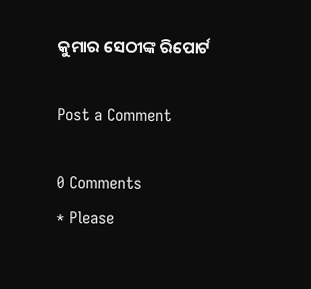କୁମାର ସେଠୀଙ୍କ ରିପୋର୍ଟ

Post a Comment

0 Comments
* Please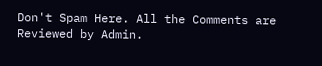Don't Spam Here. All the Comments are Reviewed by Admin.